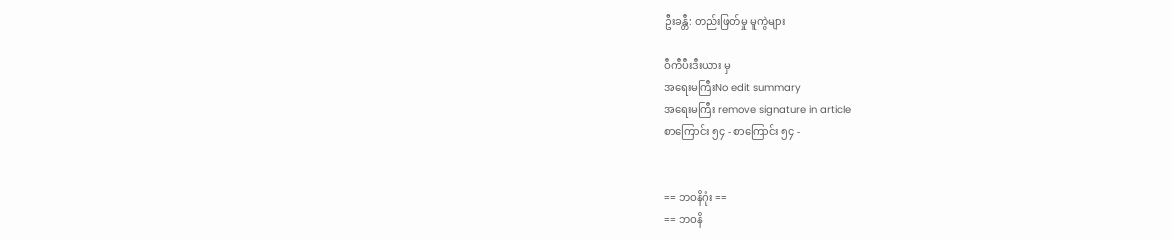ဦးခန္တီ: တည်းဖြတ်မှု မူကွဲများ

ဝီကီပီးဒီးယား မှ
အရေးမကြီးNo edit summary
အရေးမကြီး remove signature in article
စာကြောင်း ၅၄ - စာကြောင်း ၅၄ -


== ဘဝနိဂုံး ==
== ဘဝနိ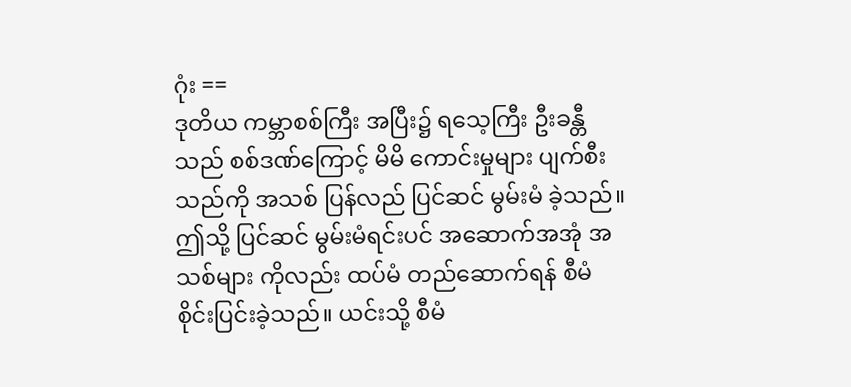ဂုံး ==
ဒုတိယ ကမ္ဘာစစ်ကြီး အပြီး၌ ရသေ့ကြီး ဦးခန္တီသည် စစ်ဒဏ်ကြောင့် မိမိ ကောင်းမှုများ ပျက်စီး သည်ကို အသစ် ပြန်လည် ပြင်ဆင် မွမ်းမံ ခဲ့သည်။ ဤသို့ ပြင်ဆင် မွမ်းမံရင်းပင် အဆောက်အအုံ အသစ်များ ကိုလည်း ထပ်မံ တည်ဆောက်ရန် စီမံ စိုင်းပြင်းခဲ့သည်။ ယင်းသို့ စီမံ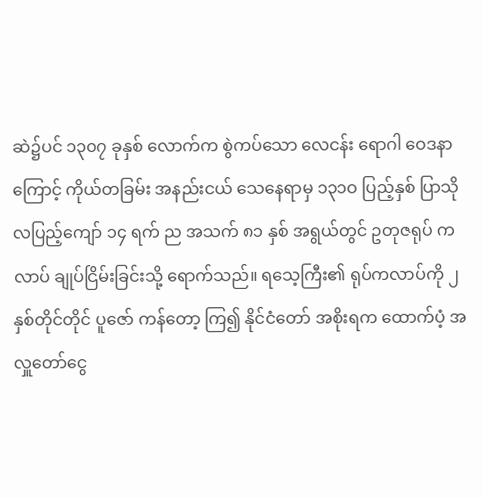ဆဲ၌ပင် ၁၃၀၇ ခုနှစ် လောက်က စွဲကပ်သော လေငန်း ရောဂါ ဝေဒနာကြောင့် ကိုယ်တခြမ်း အနည်းငယ် သေနေရာမှ ၁၃၁ဝ ပြည့်နှစ် ပြာသို လပြည့်ကျော် ၁၄ ရက် ည အသက် ၈၁ နှစ် အရွယ်တွင် ဥတုဇရုပ် ကလာပ် ချုပ်ငြိမ်းခြင်းသို့ ရောက်သည်။ ရသေ့ကြီး၏ ရုပ်ကလာပ်ကို ၂ နှစ်တိုင်တိုင် ပူဇော် ကန်တော့ ကြ၍ နိုင်ငံတော် အစိုးရက ထောက်ပံ့ အလှူတော်ငွေ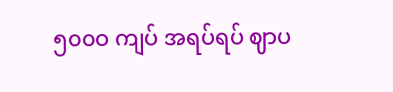၅၀၀ဝ ကျပ် အရပ်ရပ် ဈာပ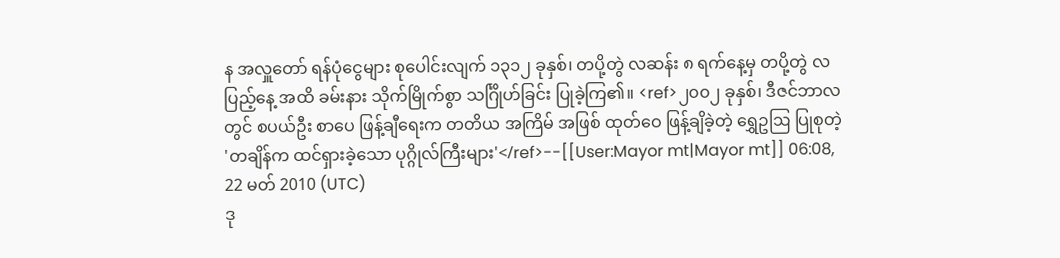န အလှူတော် ရန်ပုံငွေများ စုပေါင်းလျက် ၁၃၁၂ ခုနှစ်၊ တပို့တွဲ လဆန်း ၈ ရက်နေ့မှ တပို့တွဲ လပြည့်နေ့ အထိ ခမ်းနား သိုက်မြိုက်စွာ သင်္ဂြိုဟ်ခြင်း ပြုခဲ့ကြ၏။ <ref>၂၀၀၂ ခုနှစ်၊ ဒီဇင်ဘာလတွင် စပယ်ဦး စာပေ ဖြန့်ချီရေးက တတိယ အကြိမ် အဖြစ် ထုတ်ဝေ ဖြန့်ချိခဲ့တဲ့ ရွှေဥဩ ပြုစုတဲ့ 'တချိန်က ထင်ရှားခဲ့သော ပုဂ္ဂိုလ်ကြီးများ'</ref>--[[User:Mayor mt|Mayor mt]] 06:08, 22 မတ် 2010 (UTC)
ဒု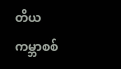တိယ ကမ္ဘာစစ်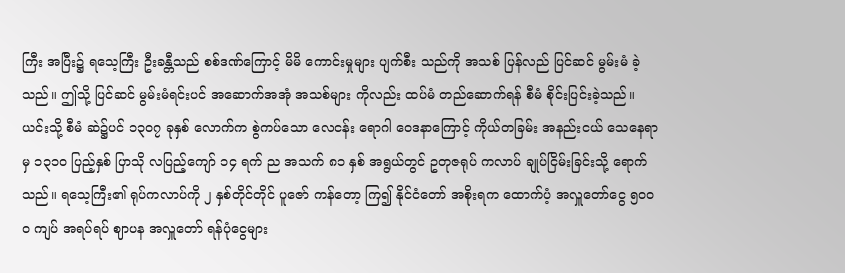ကြီး အပြီး၌ ရသေ့ကြီး ဦးခန္တီသည် စစ်ဒဏ်ကြောင့် မိမိ ကောင်းမှုများ ပျက်စီး သည်ကို အသစ် ပြန်လည် ပြင်ဆင် မွမ်းမံ ခဲ့သည်။ ဤသို့ ပြင်ဆင် မွမ်းမံရင်းပင် အဆောက်အအုံ အသစ်များ ကိုလည်း ထပ်မံ တည်ဆောက်ရန် စီမံ စိုင်းပြင်းခဲ့သည်။ ယင်းသို့ စီမံ ဆဲ၌ပင် ၁၃၀၇ ခုနှစ် လောက်က စွဲကပ်သော လေငန်း ရောဂါ ဝေဒနာကြောင့် ကိုယ်တခြမ်း အနည်းငယ် သေနေရာမှ ၁၃၁ဝ ပြည့်နှစ် ပြာသို လပြည့်ကျော် ၁၄ ရက် ည အသက် ၈၁ နှစ် အရွယ်တွင် ဥတုဇရုပ် ကလာပ် ချုပ်ငြိမ်းခြင်းသို့ ရောက်သည်။ ရသေ့ကြီး၏ ရုပ်ကလာပ်ကို ၂ နှစ်တိုင်တိုင် ပူဇော် ကန်တော့ ကြ၍ နိုင်ငံတော် အစိုးရက ထောက်ပံ့ အလှူတော်ငွေ ၅၀၀ဝ ကျပ် အရပ်ရပ် ဈာပန အလှူတော် ရန်ပုံငွေများ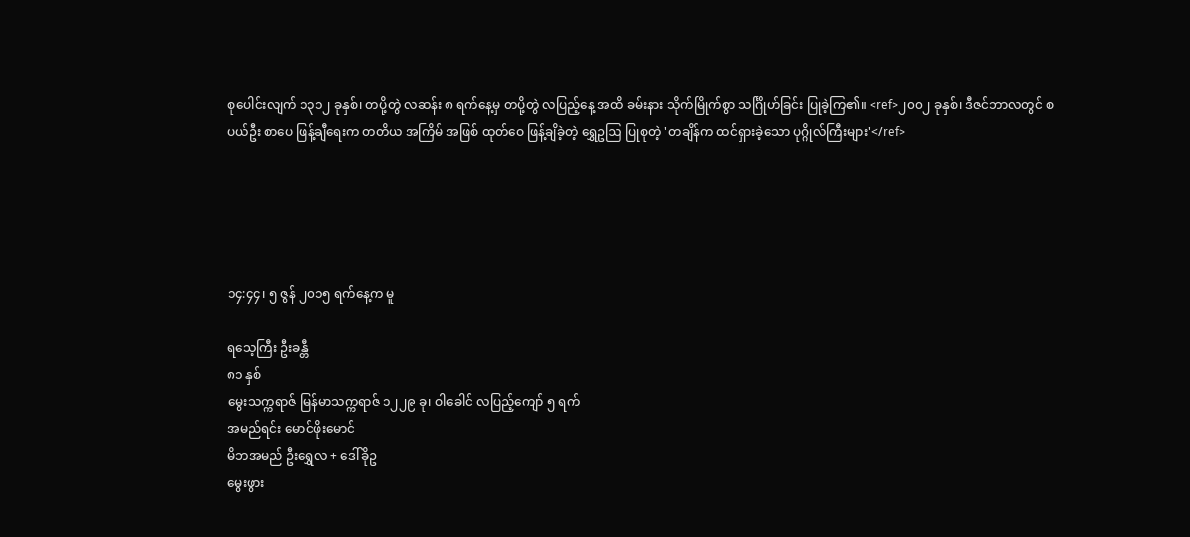စုပေါင်းလျက် ၁၃၁၂ ခုနှစ်၊ တပို့တွဲ လဆန်း ၈ ရက်နေ့မှ တပို့တွဲ လပြည့်နေ့ အထိ ခမ်းနား သိုက်မြိုက်စွာ သင်္ဂြိုဟ်ခြင်း ပြုခဲ့ကြ၏။ <ref>၂၀၀၂ ခုနှစ်၊ ဒီဇင်ဘာလတွင် စပယ်ဦး စာပေ ဖြန့်ချီရေးက တတိယ အကြိမ် အဖြစ် ထုတ်ဝေ ဖြန့်ချိခဲ့တဲ့ ရွှေဥဩ ပြုစုတဲ့ 'တချိန်က ထင်ရှားခဲ့သော ပုဂ္ဂိုလ်ကြီးများ'</ref>





၁၄:၄၄၊ ၅ ဇွန် ၂၀၁၅ ရက်နေ့က မူ

ရသေ့ကြီး ဦးခန္တီ
၈၁ နှစ်
မွေးသက္ကရာဇ် မြန်မာသက္ကရာဇ် ၁၂၂၉ ခု၊ ဝါခေါင် လပြည့်ကျော် ၅ ရက်
အမည်ရင်း မောင်ဖိုးမောင်
မိဘအမည် ဦးရွှေလ + ဒေါ်ခိုဥ
မွေးဖွား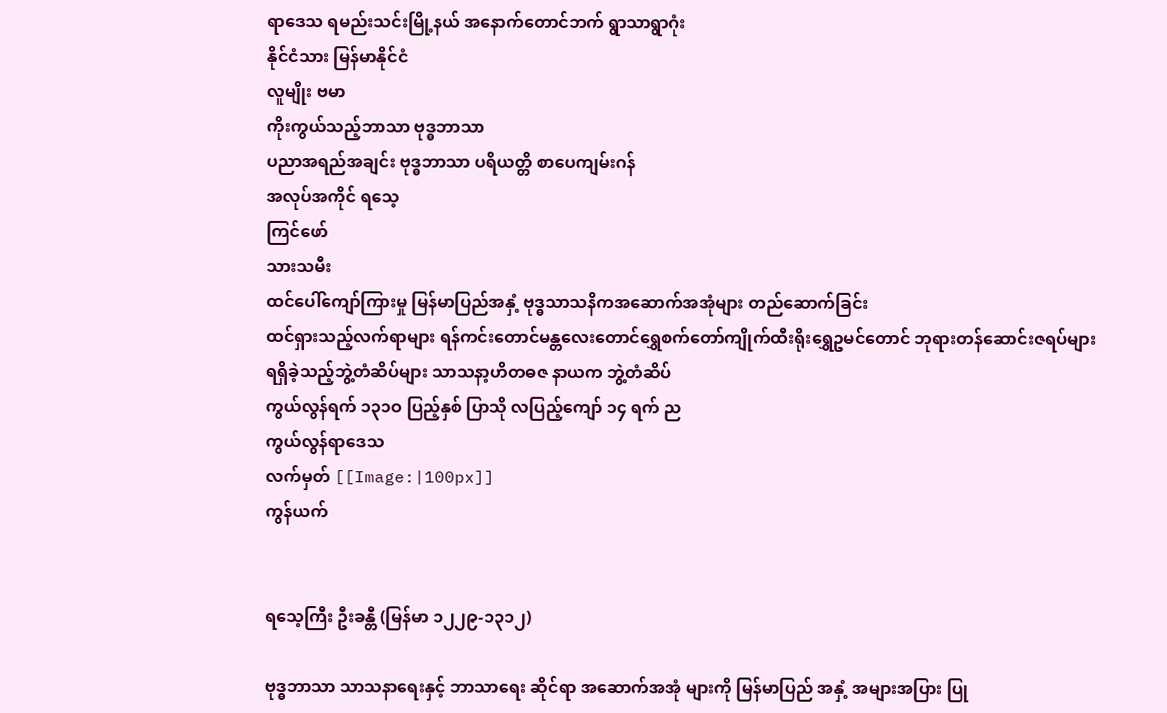ရာဒေသ ရမည်းသင်းမြို့နယ် အနောက်တောင်ဘက် ရွာသာရွာဂုံး
နိုင်ငံသား မြန်မာနိုင်ငံ
လူမျိုး ဗမာ
ကိုးကွယ်သည့်ဘာသာ ဗုဒ္ဓဘာသာ
ပညာအရည်အချင်း ဗုဒ္ဓဘာသာ ပရိယတ္တိ စာပေကျမ်းဂန်
အလုပ်အကိုင် ရသေ့
ကြင်ဖော်
သားသမီး
ထင်ပေါ်ကျော်ကြားမှု မြန်မာပြည်အနှံ့ ဗုဒ္ဓသာသနိကအဆောက်အအုံများ တည်ဆောက်ခြင်း
ထင်ရှားသည့်လက်ရာများ ရန်ကင်းတောင်မန္တလေးတောင်ရွှေစက်တော်ကျိုက်ထီးရိုးရွှေဥမင်တောင် ဘုရားတန်ဆောင်းဇရပ်များ
ရရှိခဲ့သည့်ဘွဲ့တံဆိပ်များ သာသနာ့ဟိတဓဇ နာယက ဘွဲ့တံဆိပ်
ကွယ်လွန်ရက် ၁၃၁ဝ ပြည့်နှစ် ပြာသို လပြည့်ကျော် ၁၄ ရက် ည
ကွယ်လွန်ရာဒေသ
လက်မှတ် [[Image:|100px]]
ကွန်ယက်


ရသေ့ကြီး ဦးခန္တီ (မြန်မာ ၁၂၂၉-၁၃၁၂)

ဗုဒ္ဓဘာသာ သာသနာရေးနှင့် ဘာသာရေး ဆိုင်ရာ အဆောက်အအုံ များကို မြန်မာပြည် အနှံ့ အများအပြား ပြု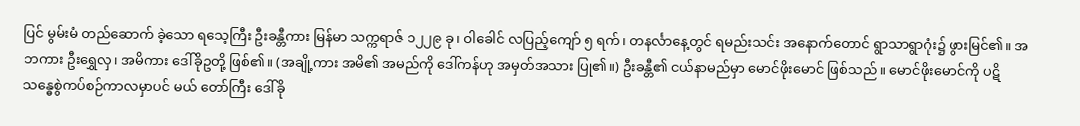ပြင် မွမ်းမံ တည်ဆောက် ခဲ့သော ရသေ့ကြီး ဦးခန္တီကား မြန်မာ သက္ကရာဇ် ၁၂၂၉ ခု၊ ဝါခေါင် လပြည့်ကျော် ၅ ရက်၊ တနင်္လာနေ့တွင် ရမည်းသင်း အနောက်တောင် ရွာသာရွာဂုံး၌ ဖွားမြင်၏။ အဘကား ဦးရွှေလှ၊ အမိကား ဒေါ်ခိုဥတို့ ဖြစ်၏။ (အချို့ကား အမိ၏ အမည်ကို ဒေါ်ကန်ဟု အမှတ်အသား ပြု၏။) ဦးခန္တီ၏ ငယ်နာမည်မှာ မောင်ဖိုးမောင် ဖြစ်သည်။ မောင်ဖိုးမောင်ကို ပဋိသန္ဓေစွဲကပ်စဉ်ကာလမှာပင် မယ် တော်ကြီး ဒေါ်ခို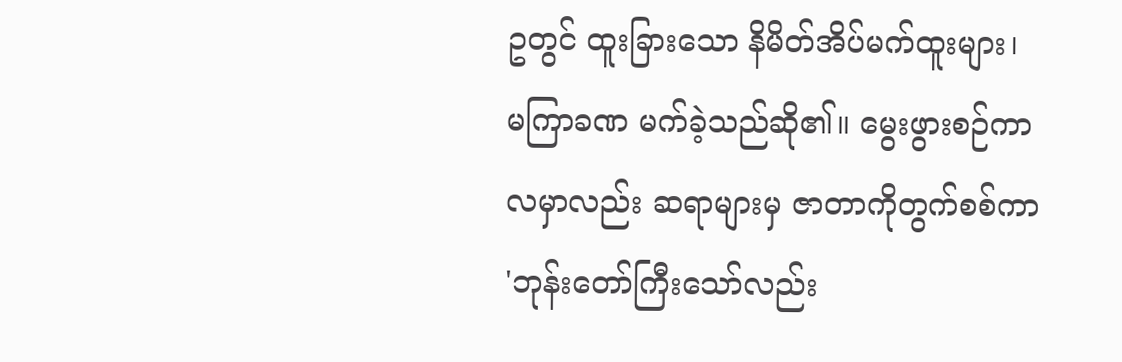ဥတွင် ထူးခြားသော နိမိတ်အိပ်မက်ထူးများ၊ မကြာခဏ မက်ခဲ့သည်ဆို၏။ မွေးဖွားစဉ်ကာလမှာလည်း ဆရာများမှ ဇာတာကိုတွက်စစ်ကာ 'ဘုန်းတော်ကြီးသော်လည်း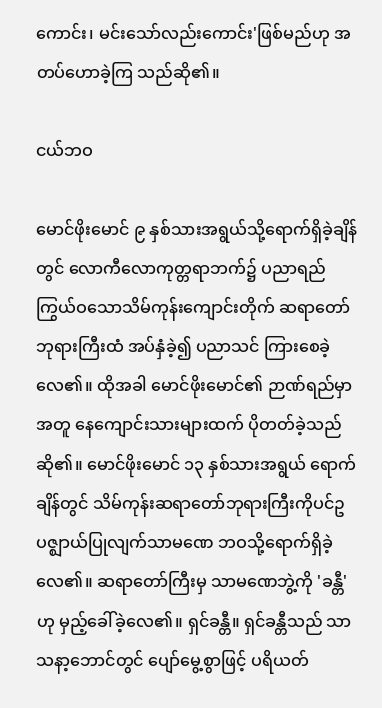ကောင်း၊ မင်းသော်လည်းကောင်း'ဖြစ်မည်ဟု အတပ်ဟောခဲ့ကြ သည်ဆို၏။

ငယ်ဘဝ

မောင်ဖိုးမောင် ၉ နှစ်သားအရွယ်သို့ရောက်ရှိခဲ့ချိန်တွင် လောကီလောကုတ္တရာဘက်၌ ပညာရည်ကြွယ်ဝသောသိမ်ကုန်းကျောင်းတိုက် ဆရာတော်ဘုရားကြီးထံ အပ်နှံခဲ့၍ ပညာသင် ကြားစေခဲ့လေ၏။ ထိုအခါ မောင်ဖိုးမောင်၏ ဉာဏ်ရည်မှာအတူ နေကျောင်းသားများထက် ပိုတတ်ခဲ့သည်ဆို၏။ မောင်ဖိုးမောင် ၁၃ နှစ်သားအရွယ် ရောက်ချိန်တွင် သိမ်ကုန်းဆရာတော်ဘုရားကြီးကိုပင်ဥပဇ္ဈာယ်ပြုလျက်သာမဏေ ဘဝသို့ရောက်ရှိခဲ့လေ၏။ ဆရာတော်ကြီးမှ သာမဏေဘွဲ့ကို 'ခန္တီ'ဟု မှည့်ခေါ်ခဲ့လေ၏။ ရှင်ခန္တီ။ ရှင်ခန္တီသည် သာသနာ့ဘောင်တွင် ပျော်မွေ့စွာဖြင့် ပရိယတ်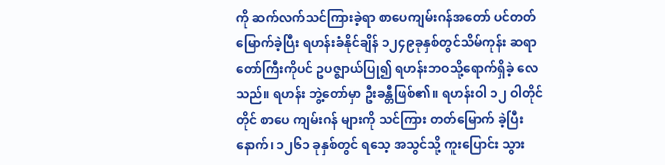ကို ဆက်လက်သင်ကြားခဲ့ရာ စာပေကျမ်းဂန်အတော် ပင်တတ်မြောက်ခဲ့ပြီး ရဟန်းခံနိုင်ချိန် ၁၂၄၉ခုနှစ်တွင်သိမ်ကုန်း ဆရာတော်ကြီးကိုပင် ဥပဇ္ဈာယ်ပြု၍ ရဟန်းဘဝသို့ရောက်ရှိခဲ့ လေသည်။ ရဟန်း ဘွဲ့တော်မှာ ဦးခန္တီဖြစ်၏။ ရဟန်းဝါ ၁၂ ဝါတိုင်တိုင် စာပေ ကျမ်းဂန် များကို သင်ကြား တတ်မြောက် ခဲ့ပြီးနောက်၊ ၁၂၆၁ ခုနှစ်တွင် ရသေ့ အသွင်သို့ ကူးပြောင်း သွား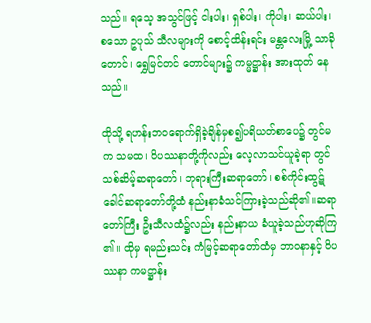သည်။ ရသေ့ အသွင်ဖြင့် ငါးပါး၊ ရှစ်ပါး၊ ကိုပါး၊ ဆယ်ပါး၊ စသော ဥပုသ် သီလများကို စောင့်ထိန်းရင်း မန္တလေးမြို့ သာခိုတောင်၊ ရွှေမြင်တင် တောင်များ၌ ကမ္မဋ္ဌာန်း အားထုတ် နေသည်။

ထိုသို့ ရဟန်းဘဝရောက်ရှိခဲ့ချိန်မှစ၍ပရိယတ်စာပေ၌ တွင်မက သမထ၊ ဝိပဿနာတို့ကိုလည်း လေ့လာသင်ယူခဲ့ရာ တွင် သစ်ဆိမ့်ဆရာတော်၊ ဘုရားကြီးဆရာတော်၊ စစ်ကိုင်းထွဋ် ခေါင်ဆရာတော်တို့ထံ နည်းနာခံသင်ကြားခဲ့သည်ဆို၏။ဆရာ တော်ကြီး ဦးသီလထံ၌လည်း နည်းနာယ ခံယူခဲ့သည်ဟုဆိုကြ ၏။ ထိုမှ ရမည်းသင်း ကံမြင့်ဆရာတော်ထံမှ ဘာဝနာနှင့် ဝိပဿနာ ကမဋ္ဌာန်း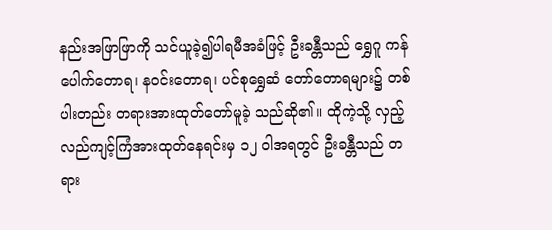နည်းအဖြာဖြာကို သင်ယူခဲ့၍ပါရမီအခံဖြင့် ဦးခန္တီသည် ရွှေဂူ ကန်ပေါက်တောရ၊ နဝင်းတောရ၊ ပင်စုရွှေဆံ တော်တောရများ၌ တစ်ပါးတည်း တရားအားထုတ်တော်မူခဲ့ သည်ဆို၏။ ထိုကဲ့သို့ လှည့်လည်ကျင့်ကြံအားထုတ်နေရင်းမှ ၁၂ ဝါအရတွင် ဦးခန္တီသည် တရား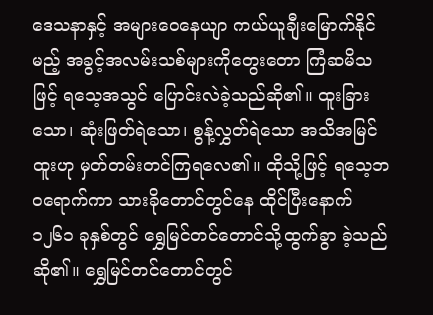ဒေသနာနှင့် အများဝေနေယျာ ကယ်ယူချီးမြောက်နိုင်မည့် အခွင့်အလမ်းသစ်များကိုတွေးတော ကြံဆမိသဖြင့် ရသေ့အသွင် ပြောင်းလဲခဲ့သည်ဆို၏။ ထူးခြား သော၊ ဆုံးဖြတ်ရဲသော၊ စွန့်လွှတ်ရဲသော အသိအမြင်ထူးဟု မှတ်တမ်းတင်ကြရလေ၏။ ထိုသို့ဖြင့် ရသေ့ဘဝရောက်ကာ သားခိုတောင်တွင်နေ ထိုင်ပြီးနောက် ၁၂၆၁ ခုနှစ်တွင် ရွှေမြင်တင်တောင်သို့ထွက်ခွာ ခဲ့သည်ဆို၏။ ရွှေမြင်တင်တောင်တွင်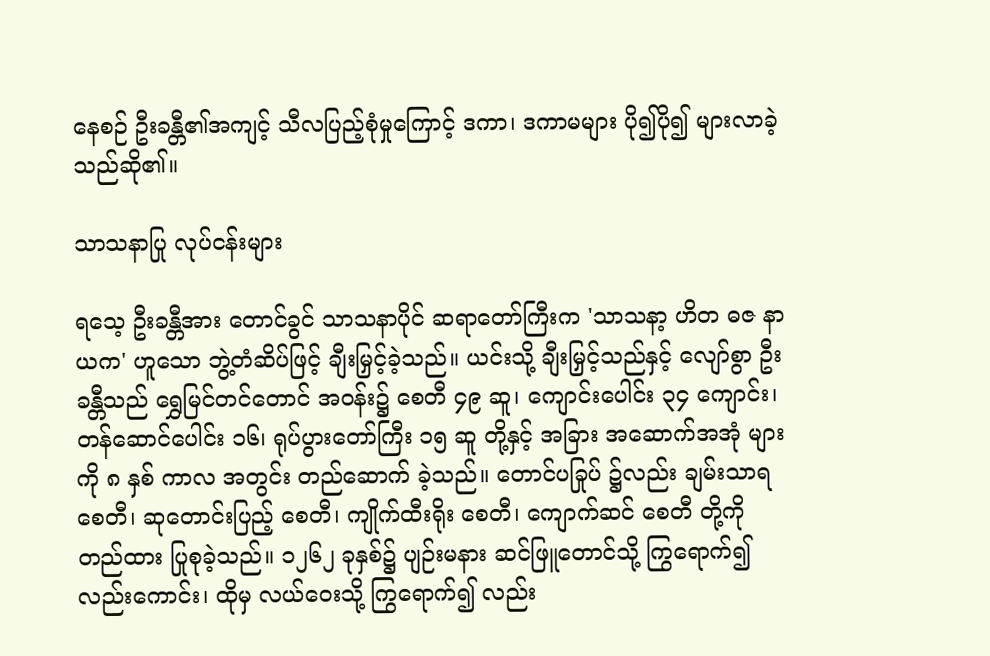နေစဉ် ဦးခန္တီ၏အကျင့် သီလပြည့်စုံမှုကြောင့် ဒကာ၊ ဒကာမများ ပို၍ပို၍ များလာခဲ့ သည်ဆို၏။

သာသနာပြု လုပ်ငန်းများ

ရသေ့ ဦးခန္တီအား တောင်ခွင် သာသနာပိုင် ဆရာတော်ကြီးက 'သာသနာ့ ဟိတ ဓဇ နာယက' ဟူသော ဘွဲ့တံဆိပ်ဖြင့် ချီးမြှင့်ခဲ့သည်။ ယင်းသို့ ချီးမြှင့်သည်နှင့် လျော်စွာ ဦးခန္တီသည် ရွှေမြင်တင်တောင် အဝန်း၌ စေတီ ၄၉ ဆူ၊ ကျောင်းပေါင်း ၃၄ ကျောင်း၊ တန်ဆောင်ပေါင်း ၁၆၊ ရုပ်ပွားတော်ကြီး ၁၅ ဆူ တို့နှင့် အခြား အဆောက်အအုံ များကို ၈ နှစ် ကာလ အတွင်း တည်ဆောက် ခဲ့သည်။ တောင်ပခြုပ် ၌လည်း ချမ်းသာရ စေတီ၊ ဆုတောင်းပြည့် စေတီ၊ ကျိုက်ထီးရိုး စေတီ၊ ကျောက်ဆင် စေတီ တို့ကို တည်ထား ပြုစုခဲ့သည်။ ၁၂၆၂ ခုနှစ်၌ ပျဉ်းမနား ဆင်ဖြူတောင်သို့ ကြွရောက်၍ လည်းကောင်း၊ ထိုမှ လယ်ဝေးသို့ ကြွရောက်၍ လည်း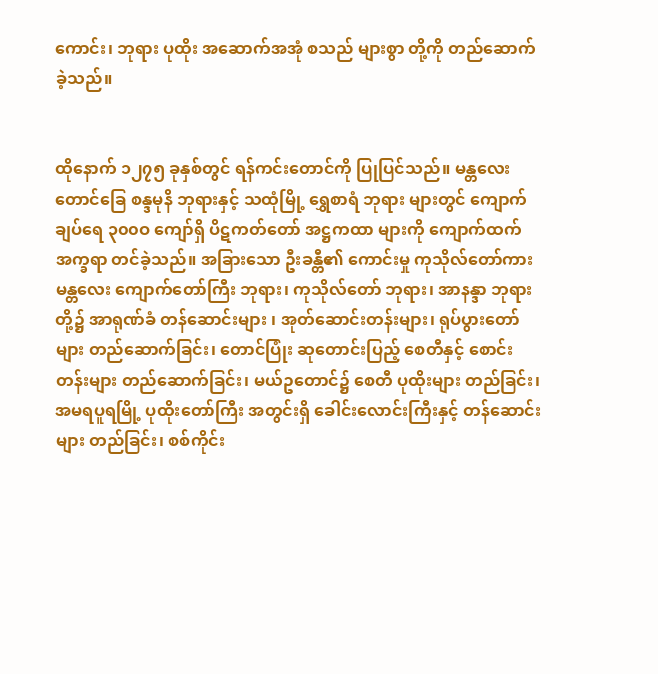ကောင်း၊ ဘုရား ပုထိုး အဆောက်အအုံ စသည် များစွာ တို့ကို တည်ဆောက် ခဲ့သည်။


ထိုနောက် ၁၂၇၅ ခုနှစ်တွင် ရန်ကင်းတောင်ကို ပြုပြင်သည်။ မန္တလေး တောင်ခြေ စန္ဒမုနိ ဘုရားနှင့် သထုံမြို့ ရွှေစာရံ ဘုရား များတွင် ကျောက်ချပ်ရေ ၃၀၀ဝ ကျော်ရှိ ပိဋကတ်တော် အဋ္ဌကထာ များကို ကျောက်ထက် အက္ခရာ တင်ခဲ့သည်။ အခြားသော ဦးခန္တီ၏ ကောင်းမှု ကုသိုလ်တော်ကား မန္တလေး ကျောက်တော်ကြီး ဘုရား၊ ကုသိုလ်တော် ဘုရား၊ အာနန္ဒာ ဘုရား တို့၌ အာရုဏ်ခံ တန်ဆောင်းများ ၊ အုတ်ဆောင်းတန်းများ၊ ရုပ်ပွားတော်များ တည်ဆောက်ခြင်း၊ တောင်ပြုံး ဆုတောင်းပြည့် စေတီနှင့် စောင်းတန်းများ တည်ဆောက်ခြင်း၊ မယ်ဥတောင်၌ စေတီ ပုထိုးများ တည်ခြင်း၊ အမရပူရမြို့ ပုထိုးတော်ကြီး အတွင်းရှိ ခေါင်းလောင်းကြီးနှင့် တန်ဆောင်းများ တည်ခြင်း၊ စစ်ကိုင်း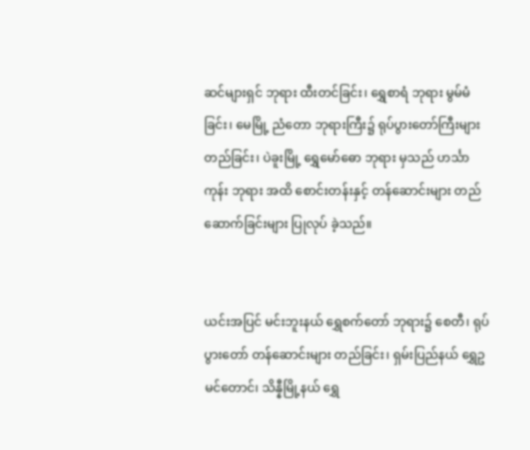ဆင်များရှင် ဘုရား ထီးတင်ခြင်း၊ ရွှေစာရံ ဘုရား မွမ်မံခြင်း၊ မေမြို့ ညံတော ဘုရားကြီး၌ ရုပ်ပွားတော်ကြီးများ တည်ခြင်း၊ ပဲခူးမြို့ ရွှေမော်ဓော ဘုရား မှသည် ဟင်္သာကုန်း ဘုရား အထိ စောင်းတန်းနှင့် တန်ဆောင်းများ တည်ဆောက်ခြင်းများ ပြုလုပ် ခဲ့သည်။


ယင်းအပြင် မင်းဘူးနယ် ရွှေစက်တော် ဘုရား၌ စေတီ၊ ရုပ်ပွားတော် တန်ဆောင်းများ တည်ခြင်း၊ ရှမ်းပြည်နယ် ရွှေဥမင်တောင်၊ သိန္နီမြို့နယ် ရွှေ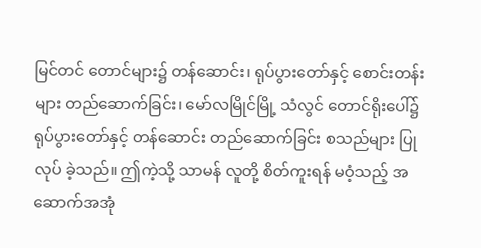မြင်တင် တောင်များ၌ တန်ဆောင်း၊ ရုပ်ပွားတော်နှင့် စောင်းတန်းများ တည်ဆောက်ခြင်း၊ မော်လမြိုင်မြို့ သံလွင် တောင်ရိုးပေါ်၌ ရုပ်ပွားတော်နှင့် တန်ဆောင်း တည်ဆောက်ခြင်း စသည်များ ပြုလုပ် ခဲ့သည်။ ဤကဲ့သို့ သာမန် လူတို့ စိတ်ကူးရန် မဝံ့သည့် အဆောက်အအုံ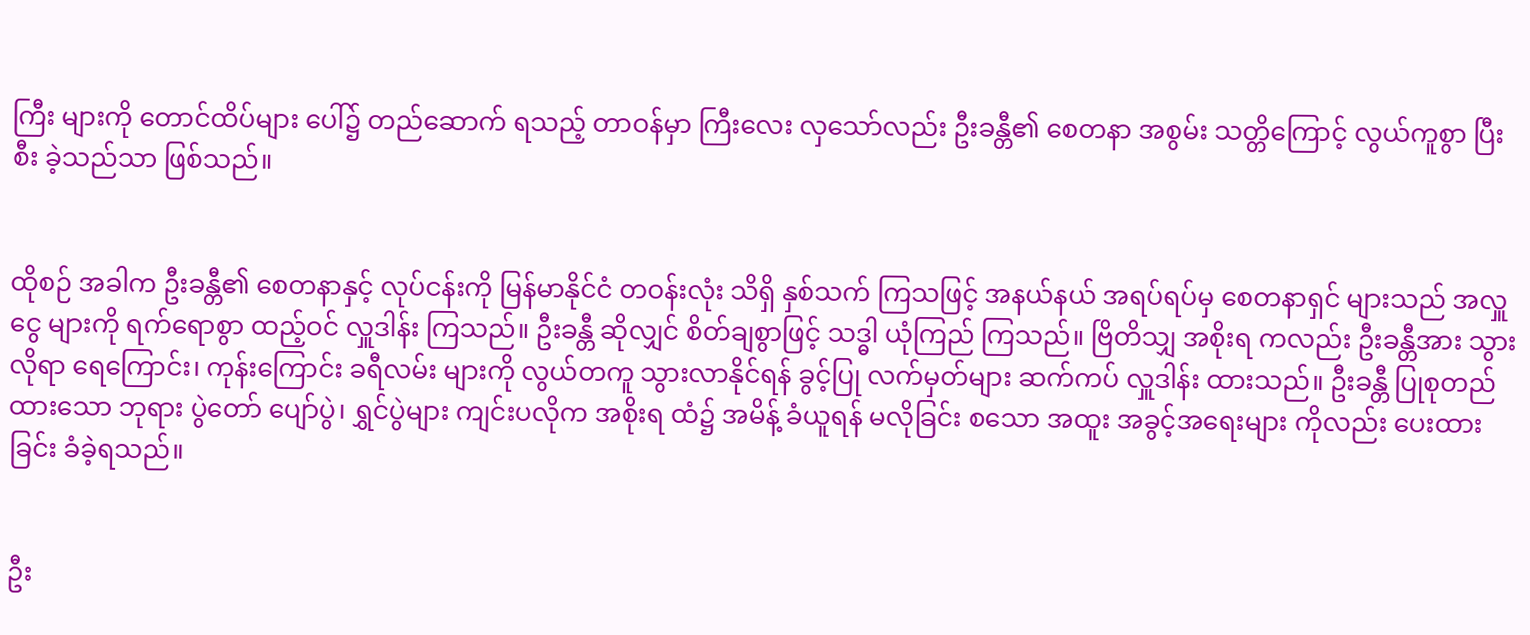ကြီး များကို တောင်ထိပ်များ ပေါ်၌ တည်ဆောက် ရသည့် တာဝန်မှာ ကြီးလေး လှသော်လည်း ဦးခန္တီ၏ စေတနာ အစွမ်း သတ္တိကြောင့် လွယ်ကူစွာ ပြီးစီး ခဲ့သည်သာ ဖြစ်သည်။


ထိုစဉ် အခါက ဦးခန္တီ၏ စေတနာနှင့် လုပ်ငန်းကို မြန်မာနိုင်ငံ တဝန်းလုံး သိရှိ နှစ်သက် ကြသဖြင့် အနယ်နယ် အရပ်ရပ်မှ စေတနာရှင် များသည် အလှူငွေ များကို ရက်ရောစွာ ထည့်ဝင် လှူဒါန်း ကြသည်။ ဦးခန္တီ ဆိုလျှင် စိတ်ချစွာဖြင့် သဒ္ဓါ ယုံကြည် ကြသည်။ ဗြိတိသျှ အစိုးရ ကလည်း ဦးခန္တီအား သွားလိုရာ ရေကြောင်း၊ ကုန်းကြောင်း ခရီလမ်း များကို လွယ်တကူ သွားလာနိုင်ရန် ခွင့်ပြု လက်မှတ်များ ဆက်ကပ် လှူဒါန်း ထားသည်။ ဦးခန္တီ ပြုစုတည်ထားသော ဘုရား ပွဲတော် ပျော်ပွဲ၊ ရွှင်ပွဲများ ကျင်းပလိုက အစိုးရ ထံ၌ အမိန့် ခံယူရန် မလိုခြင်း စသော အထူး အခွင့်အရေးများ ကိုလည်း ပေးထားခြင်း ခံခဲ့ရသည်။


ဦး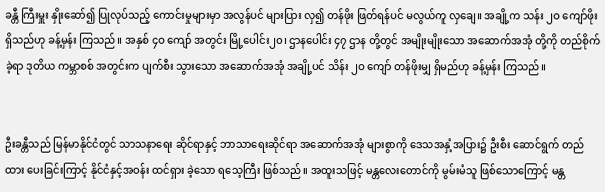ခန္တီ ကြီးမှူး နှိုးဆော်၍ ပြုလုပ်သည့် ကောင်းမှုများမှာ အလွန်ပင် များပြား လှ၍ တန်ဖိုး ဖြတ်ရန်ပင် မလွယ်ကူ လှချေ။ အချို့က သန်း ၂ဝ ကျော်ဖိုး ရှိသည်ဟု ခန့်မှန်း ကြသည်။ အနှစ် ၄ဝ ကျော် အတွင်း မြို့ပေါင်း၂၀၊ ဌာနပေါင်း ၄၇ ဌာန တို့တွင် အမျိုးမျိုးသော အဆောက်အအုံ တို့ကို တည်စိုက်ခဲ့ရာ ဒုတိယ ကမ္ဘာစစ် အတွင်းက ပျက်စီး သွားသော အဆောက်အအုံ အချို့ပင် သိန်း ၂ဝ ကျော် တန်ဖိုးမျှ ရှိမည်ဟု ခန့်မှန်း ကြသည်။


ဦးခန္တီသည် မြန်မာနိုင်ငံတွင် သာသနာရေး ဆိုင်ရာနှင့် ဘာသာရေးဆိုင်ရာ အဆောက်အအုံ များစွာကို ဒေသအနှံ့အပြား၌ ဦးစီး ဆောင်ရွက် တည်ထား ပေးခြင်းကြာင့် နိုင်ငံနှင့်အဝန်း ထင်ရှား ခဲ့သော ရသေ့ကြီး ဖြစ်သည်။ အထူးသဖြင့် မန္တလေးတောင်ကို မွမ်းမံသူ ဖြစ်သောကြောင့် မန္တ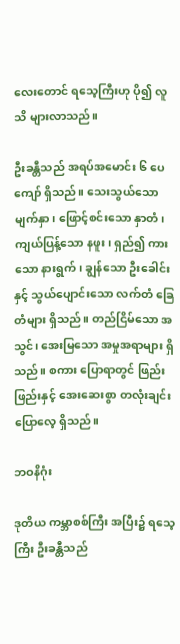လေးတောင် ရသေ့ကြီးဟု ပို၍ လူသိ များလာသည်။

ဦးခန္တီသည် အရပ်အမောင်း ၆ ပေကျော် ရှိသည်။ သေးသွယ်သော မျက်နှာ၊ ဖြောင့်စင်းသော နှာတံ၊ ကျယ်ပြန့်သော နဖူး၊ ရှည်၍ ကားသော နားရွက်၊ ချွန်သော ဦးခေါင်းနှင့် သွယ်ပျောင်းသော လက်တံ ခြေတံများ ရှိသည်။ တည်ငြိမ်သော အသွင်၊ အေးမြသော အမှုအရာများ ရှိသည်။ စကား ပြောရာတွင် ဖြည်းဖြည်းနှင့် အေးဆေးစွာ တလုံးချင်း ပြောလေ့ ရှိသည်။

ဘဝနိဂုံး

ဒုတိယ ကမ္ဘာစစ်ကြီး အပြီး၌ ရသေ့ကြီး ဦးခန္တီသည်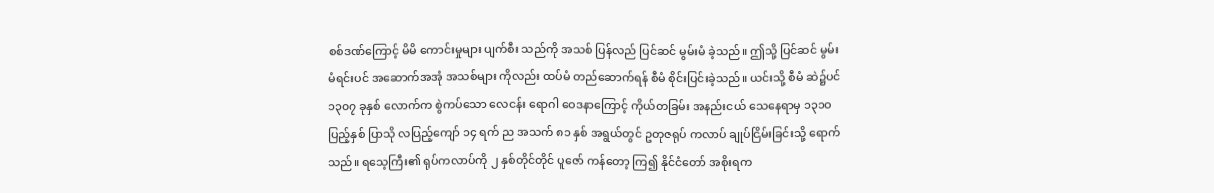စစ်ဒဏ်ကြောင့် မိမိ ကောင်းမှုများ ပျက်စီး သည်ကို အသစ် ပြန်လည် ပြင်ဆင် မွမ်းမံ ခဲ့သည်။ ဤသို့ ပြင်ဆင် မွမ်းမံရင်းပင် အဆောက်အအုံ အသစ်များ ကိုလည်း ထပ်မံ တည်ဆောက်ရန် စီမံ စိုင်းပြင်းခဲ့သည်။ ယင်းသို့ စီမံ ဆဲ၌ပင် ၁၃၀၇ ခုနှစ် လောက်က စွဲကပ်သော လေငန်း ရောဂါ ဝေဒနာကြောင့် ကိုယ်တခြမ်း အနည်းငယ် သေနေရာမှ ၁၃၁ဝ ပြည့်နှစ် ပြာသို လပြည့်ကျော် ၁၄ ရက် ည အသက် ၈၁ နှစ် အရွယ်တွင် ဥတုဇရုပ် ကလာပ် ချုပ်ငြိမ်းခြင်းသို့ ရောက်သည်။ ရသေ့ကြီး၏ ရုပ်ကလာပ်ကို ၂ နှစ်တိုင်တိုင် ပူဇော် ကန်တော့ ကြ၍ နိုင်ငံတော် အစိုးရက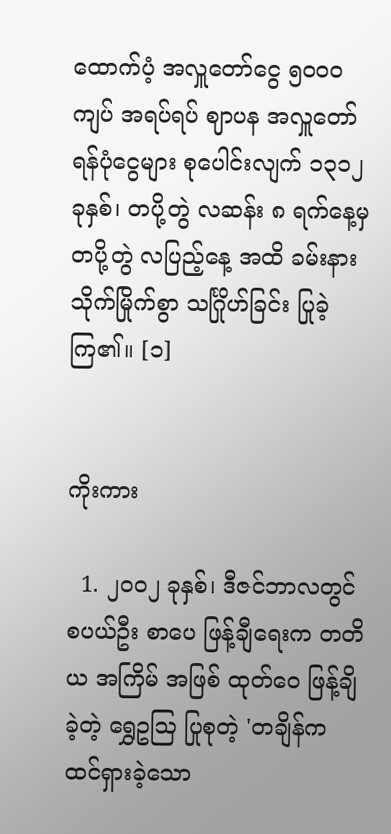ထောက်ပံ့ အလှူတော်ငွေ ၅၀၀ဝ ကျပ် အရပ်ရပ် ဈာပန အလှူတော် ရန်ပုံငွေများ စုပေါင်းလျက် ၁၃၁၂ ခုနှစ်၊ တပို့တွဲ လဆန်း ၈ ရက်နေ့မှ တပို့တွဲ လပြည့်နေ့ အထိ ခမ်းနား သိုက်မြိုက်စွာ သင်္ဂြိုဟ်ခြင်း ပြုခဲ့ကြ၏။ [၁]


ကိုးကား

  1. ၂၀၀၂ ခုနှစ်၊ ဒီဇင်ဘာလတွင် စပယ်ဦး စာပေ ဖြန့်ချီရေးက တတိယ အကြိမ် အဖြစ် ထုတ်ဝေ ဖြန့်ချိခဲ့တဲ့ ရွှေဥဩ ပြုစုတဲ့ 'တချိန်က ထင်ရှားခဲ့သော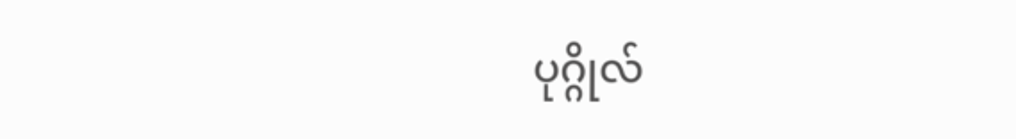ပုဂ္ဂိုလ်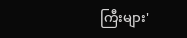ကြီးများ'